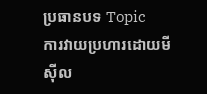ប្រធានបទ Topic
ការវាយប្រហារដោយមីស៊ីល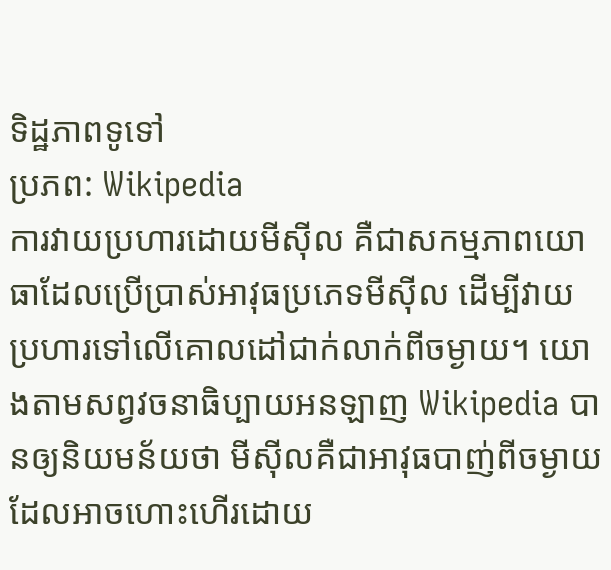ទិដ្ឋភាពទូទៅ
ប្រភព: Wikipedia
ការវាយប្រហារដោយមីស៊ីល គឺជាសកម្មភាពយោធាដែលប្រើប្រាស់អាវុធប្រភេទមីស៊ីល ដើម្បីវាយប្រហារទៅលើគោលដៅជាក់លាក់ពីចម្ងាយ។ យោងតាមសព្វវចនាធិប្បាយអនឡាញ Wikipedia បានឲ្យនិយមន័យថា មីស៊ីលគឺជាអាវុធបាញ់ពីចម្ងាយដែលអាចហោះហើរដោយ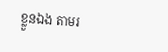ខ្លួនឯង តាមរ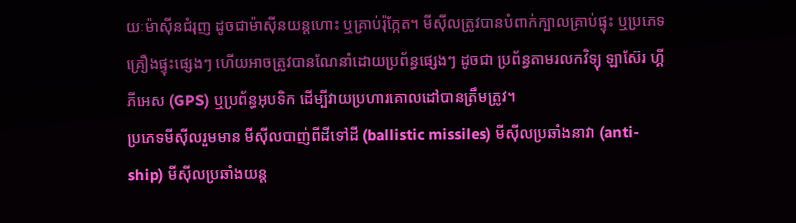យៈម៉ាស៊ីនជំរុញ ដូចជាម៉ាស៊ីនយន្តហោះ ឬគ្រាប់រ៉ុក្កែត។ មីស៊ីលត្រូវបានបំពាក់ក្បាលគ្រាប់ផ្ទុះ ឬប្រភេទគ្រឿងផ្ទុះផ្សេងៗ ហើយអាចត្រូវបានណែនាំដោយប្រព័ន្ធផ្សេងៗ ដូចជា ប្រព័ន្ធតាមរលកវិទ្យុ ឡាស៊ែរ ហ្គីភីអេស (GPS) ឬប្រព័ន្ធអុបទិក ដើម្បីវាយប្រហារគោលដៅបានត្រឹមត្រូវ។
ប្រភេទមីស៊ីលរួមមាន មីស៊ីលបាញ់ពីដីទៅដី (ballistic missiles) មីស៊ីលប្រឆាំងនាវា (anti-ship) មីស៊ីលប្រឆាំងយន្ត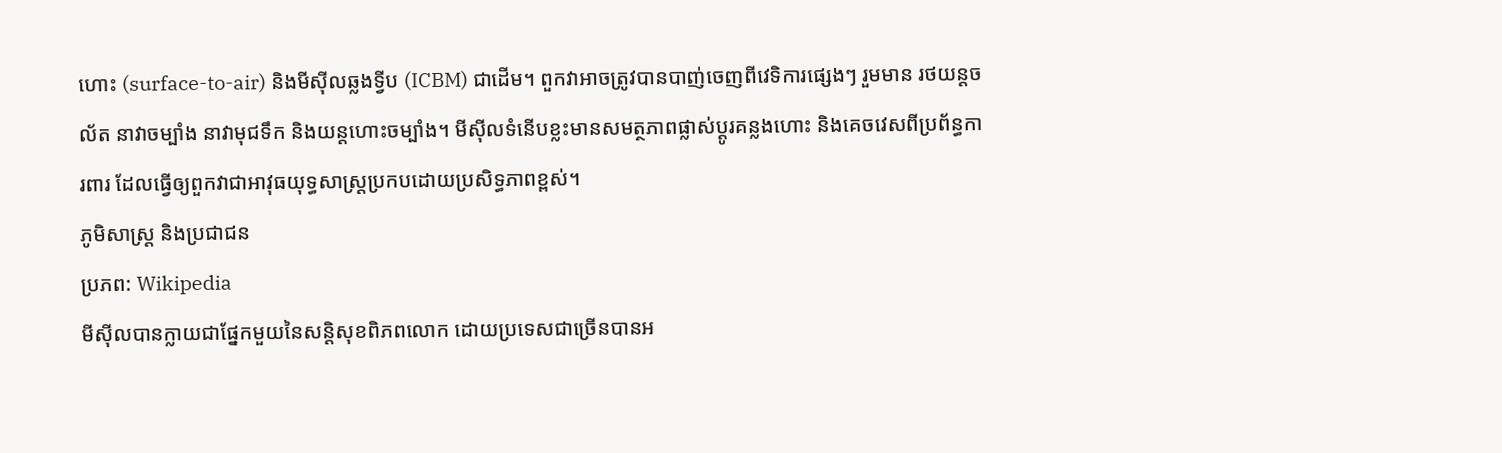ហោះ (surface-to-air) និងមីស៊ីលឆ្លងទ្វីប (ICBM) ជាដើម។ ពួកវាអាចត្រូវបានបាញ់ចេញពីវេទិការផ្សេងៗ រួមមាន រថយន្តចល័ត នាវាចម្បាំង នាវាមុជទឹក និងយន្តហោះចម្បាំង។ មីស៊ីលទំនើបខ្លះមានសមត្ថភាពផ្លាស់ប្ដូរគន្លងហោះ និងគេចវេសពីប្រព័ន្ធការពារ ដែលធ្វើឲ្យពួកវាជាអាវុធយុទ្ធសាស្ត្រប្រកបដោយប្រសិទ្ធភាពខ្ពស់។
ភូមិសាស្ត្រ និងប្រជាជន
ប្រភព: Wikipedia
មីស៊ីលបានក្លាយជាផ្នែកមួយនៃសន្តិសុខពិភពលោក ដោយប្រទេសជាច្រើនបានអ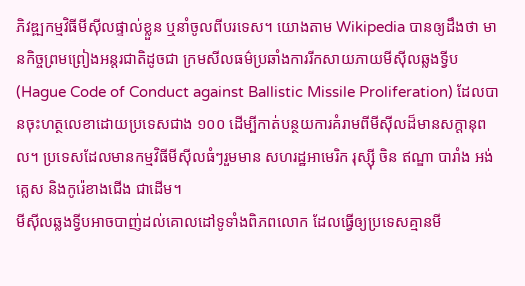ភិវឌ្ឍកម្មវិធីមីស៊ីលផ្ទាល់ខ្លួន ឬនាំចូលពីបរទេស។ យោងតាម Wikipedia បានឲ្យដឹងថា មានកិច្ចព្រមព្រៀងអន្តរជាតិដូចជា ក្រមសីលធម៌ប្រឆាំងការរីកសាយភាយមីស៊ីលឆ្លងទ្វីប (Hague Code of Conduct against Ballistic Missile Proliferation) ដែលបានចុះហត្ថលេខាដោយប្រទេសជាង ១០០ ដើម្បីកាត់បន្ថយការគំរាមពីមីស៊ីលដ៏មានសក្តានុពល។ ប្រទេសដែលមានកម្មវិធីមីស៊ីលធំៗរួមមាន សហរដ្ឋអាមេរិក រុស្ស៊ី ចិន ឥណ្ឌា បារាំង អង់គ្លេស និងកូរ៉េខាងជើង ជាដើម។
មីស៊ីលឆ្លងទ្វីបអាចបាញ់ដល់គោលដៅទូទាំងពិភពលោក ដែលធ្វើឲ្យប្រទេសគ្មានមី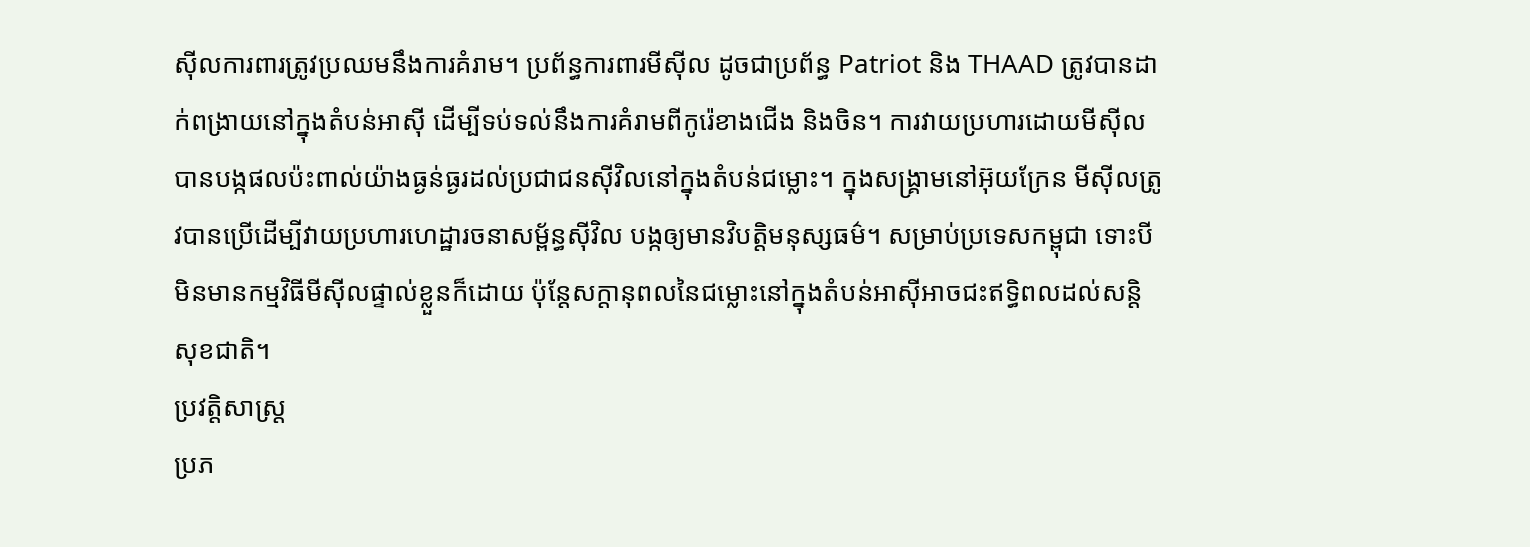ស៊ីលការពារត្រូវប្រឈមនឹងការគំរាម។ ប្រព័ន្ធការពារមីស៊ីល ដូចជាប្រព័ន្ធ Patriot និង THAAD ត្រូវបានដាក់ពង្រាយនៅក្នុងតំបន់អាស៊ី ដើម្បីទប់ទល់នឹងការគំរាមពីកូរ៉េខាងជើង និងចិន។ ការវាយប្រហារដោយមីស៊ីលបានបង្កផលប៉ះពាល់យ៉ាងធ្ងន់ធ្ងរដល់ប្រជាជនស៊ីវិលនៅក្នុងតំបន់ជម្លោះ។ ក្នុងសង្គ្រាមនៅអ៊ុយក្រែន មីស៊ីលត្រូវបានប្រើដើម្បីវាយប្រហារហេដ្ឋារចនាសម្ព័ន្ធស៊ីវិល បង្កឲ្យមានវិបត្តិមនុស្សធម៌។ សម្រាប់ប្រទេសកម្ពុជា ទោះបីមិនមានកម្មវិធីមីស៊ីលផ្ទាល់ខ្លួនក៏ដោយ ប៉ុន្តែសក្តានុពលនៃជម្លោះនៅក្នុងតំបន់អាស៊ីអាចជះឥទ្ធិពលដល់សន្តិសុខជាតិ។
ប្រវត្តិសាស្ត្រ
ប្រភ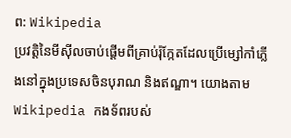ព: Wikipedia
ប្រវត្តិនៃមីស៊ីលចាប់ផ្ដើមពីគ្រាប់រ៉ុក្កែតដែលប្រើម្សៅកាំភ្លើងនៅក្នុងប្រទេសចិនបុរាណ និងឥណ្ឌា។ យោងតាម Wikipedia កងទ័ពរបស់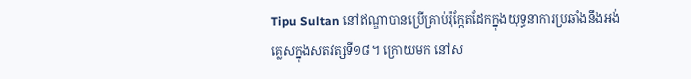Tipu Sultan នៅឥណ្ឌាបានប្រើគ្រាប់រ៉ុក្កែតដែកក្នុងយុទ្ធនាការប្រឆាំងនឹងអង់គ្លេសក្នុងសតវត្សទី១៨។ ក្រោយមក នៅស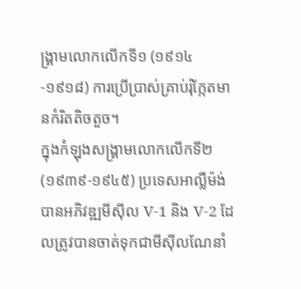ង្គ្រាមលោកលើកទី១ (១៩១៤-១៩១៨) ការប្រើប្រាស់គ្រាប់រ៉ុក្កែតមានកំរិតតិចតួច។
ក្នុងកំឡុងសង្គ្រាមលោកលើកទី២ (១៩៣៩-១៩៤៥) ប្រទេសអាល្លឺម៉ង់បានអភិវឌ្ឍមីស៊ីល V-1 និង V-2 ដែលត្រូវបានចាត់ទុកជាមីស៊ីលណែនាំ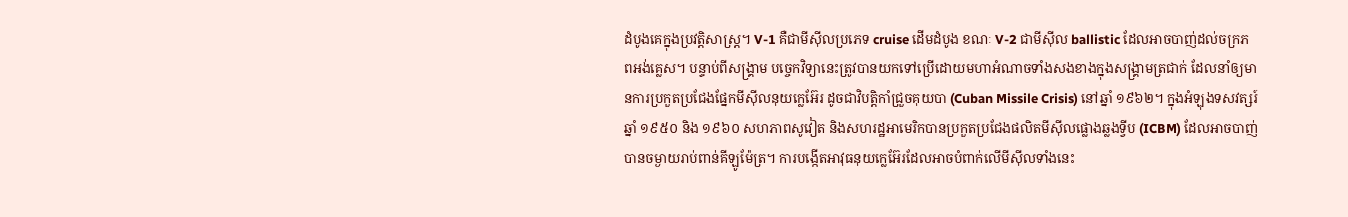ដំបូងគេក្នុងប្រវត្តិសាស្ត្រ។ V-1 គឺជាមីស៊ីលប្រភេទ cruise ដើមដំបូង ខណៈ V-2 ជាមីស៊ីល ballistic ដែលអាចបាញ់ដល់ចក្រភពអង់គ្លេស។ បន្ទាប់ពីសង្គ្រាម បច្ចេកវិទ្យានេះត្រូវបានយកទៅប្រើដោយមហាអំណាចទាំងសងខាងក្នុងសង្គ្រាមត្រជាក់ ដែលនាំឲ្យមានការប្រកួតប្រជែងផ្នែកមីស៊ីលនុយក្លេអ៊ែរ ដូចជាវិបត្តិកាំជ្រួចគុយបា (Cuban Missile Crisis) នៅឆ្នាំ ១៩៦២។ ក្នុងអំឡុងទសវត្សរ៍ឆ្នាំ ១៩៥០ និង ១៩៦០ សហភាពសូវៀត និងសហរដ្ឋអាមេរិកបានប្រកួតប្រជែងផលិតមីស៊ីលផ្លោងឆ្លងទ្វីប (ICBM) ដែលអាចបាញ់បានចម្ងាយរាប់ពាន់គីឡូម៉ែត្រ។ ការបង្កើតអាវុធនុយក្លេអ៊ែរដែលអាចបំពាក់លើមីស៊ីលទាំងនេះ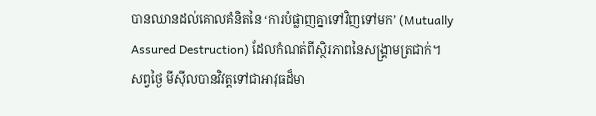បានឈានដល់គោលគំនិតនៃ ‘ការបំផ្លាញគ្នាទៅវិញទៅមក’ (Mutually Assured Destruction) ដែលកំណត់ពីស្ថិរភាពនៃសង្គ្រាមត្រជាក់។
សព្វថ្ងៃ មីស៊ីលបានវិវត្តទៅជាអាវុធដ៏មា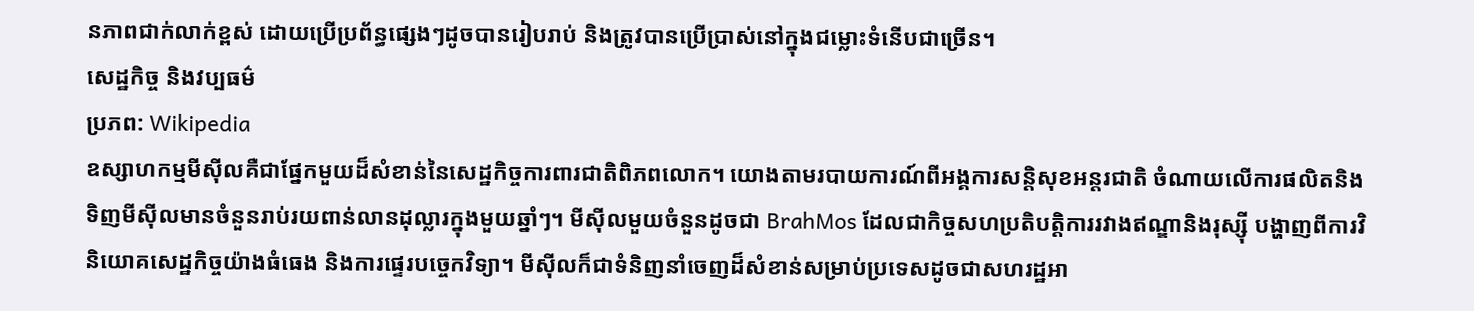នភាពជាក់លាក់ខ្ពស់ ដោយប្រើប្រព័ន្ធផ្សេងៗដូចបានរៀបរាប់ និងត្រូវបានប្រើប្រាស់នៅក្នុងជម្លោះទំនើបជាច្រើន។
សេដ្ឋកិច្ច និងវប្បធម៌
ប្រភព: Wikipedia
ឧស្សាហកម្មមីស៊ីលគឺជាផ្នែកមួយដ៏សំខាន់នៃសេដ្ឋកិច្ចការពារជាតិពិភពលោក។ យោងតាមរបាយការណ៍ពីអង្គការសន្តិសុខអន្តរជាតិ ចំណាយលើការផលិតនិងទិញមីស៊ីលមានចំនួនរាប់រយពាន់លានដុល្លារក្នុងមួយឆ្នាំៗ។ មីស៊ីលមួយចំនួនដូចជា BrahMos ដែលជាកិច្ចសហប្រតិបត្តិការរវាងឥណ្ឌានិងរុស្ស៊ី បង្ហាញពីការវិនិយោគសេដ្ឋកិច្ចយ៉ាងធំធេង និងការផ្ទេរបច្ចេកវិទ្យា។ មីស៊ីលក៏ជាទំនិញនាំចេញដ៏សំខាន់សម្រាប់ប្រទេសដូចជាសហរដ្ឋអា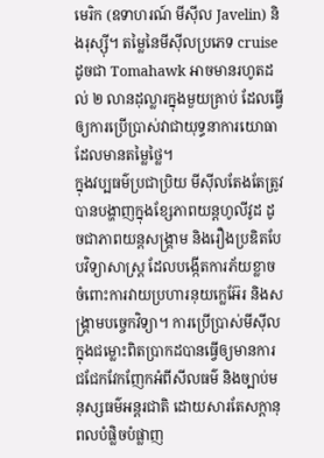មេរិក (ឧទាហរណ៍ មីស៊ីល Javelin) និងរុស្ស៊ី។ តម្លៃនៃមីស៊ីលប្រភេទ cruise ដូចជា Tomahawk អាចមានរហូតដល់ ២ លានដុល្លារក្នុងមួយគ្រាប់ ដែលធ្វើឲ្យការប្រើប្រាស់វាជាយុទ្ធនាការយោធាដែលមានតម្លៃថ្លៃ។
ក្នុងវប្បធម៌ប្រជាប្រិយ មីស៊ីលតែងតែត្រូវបានបង្ហាញក្នុងខ្សែភាពយន្តហូលីវូដ ដូចជាភាពយន្តសង្គ្រាម និងរឿងប្រឌិតបែបវិទ្យាសាស្ត្រ ដែលបង្កើតការភ័យខ្លាចចំពោះការវាយប្រហារនុយក្លេអ៊ែរ និងសង្គ្រាមបច្ចេកវិទ្យា។ ការប្រើប្រាស់មីស៊ីលក្នុងជម្លោះពិតប្រាកដបានធ្វើឲ្យមានការជជែកវែកញែកអំពីសីលធម៌ និងច្បាប់មនុស្សធម៌អន្តរជាតិ ដោយសារតែសក្តានុពលបំផ្លិចបំផ្លាញ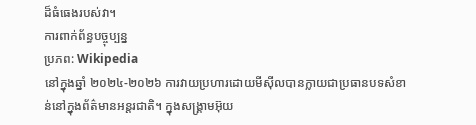ដ៏ធំធេងរបស់វា។
ការពាក់ព័ន្ធបច្ចុប្បន្ន
ប្រភព: Wikipedia
នៅក្នុងឆ្នាំ ២០២៤-២០២៦ ការវាយប្រហារដោយមីស៊ីលបានក្លាយជាប្រធានបទសំខាន់នៅក្នុងព័ត៌មានអន្តរជាតិ។ ក្នុងសង្គ្រាមអ៊ុយ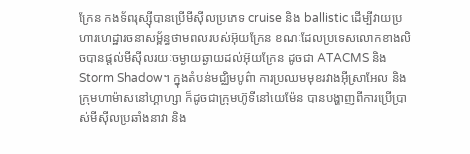ក្រែន កងទ័ពរុស្ស៊ីបានប្រើមីស៊ីលប្រភេទ cruise និង ballistic ដើម្បីវាយប្រហារហេដ្ឋារចនាសម្ព័ន្ធថាមពលរបស់អ៊ុយក្រែន ខណៈដែលប្រទេសលោកខាងលិចបានផ្តល់មីស៊ីលរយៈចម្ងាយឆ្ងាយដល់អ៊ុយក្រែន ដូចជា ATACMS និង Storm Shadow។ ក្នុងតំបន់មជ្ឈិមបូព៌ា ការប្រឈមមុខរវាងអ៊ីស្រាអែល និងក្រុមហាម៉ាសនៅហ្គាហ្សា ក៏ដូចជាក្រុមហ៊ូទីនៅយេម៉ែន បានបង្ហាញពីការប្រើប្រាស់មីស៊ីលប្រឆាំងនាវា និង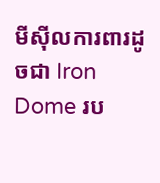មីស៊ីលការពារដូចជា Iron Dome រប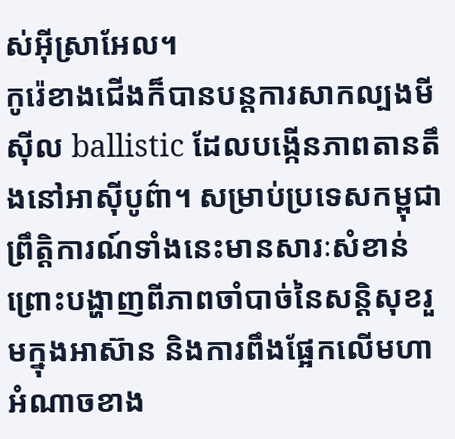ស់អ៊ីស្រាអែល។
កូរ៉េខាងជើងក៏បានបន្តការសាកល្បងមីស៊ីល ballistic ដែលបង្កើនភាពតានតឹងនៅអាស៊ីបូព៌ា។ សម្រាប់ប្រទេសកម្ពុជា ព្រឹត្តិការណ៍ទាំងនេះមានសារៈសំខាន់ ព្រោះបង្ហាញពីភាពចាំបាច់នៃសន្តិសុខរួមក្នុងអាស៊ាន និងការពឹងផ្អែកលើមហាអំណាចខាង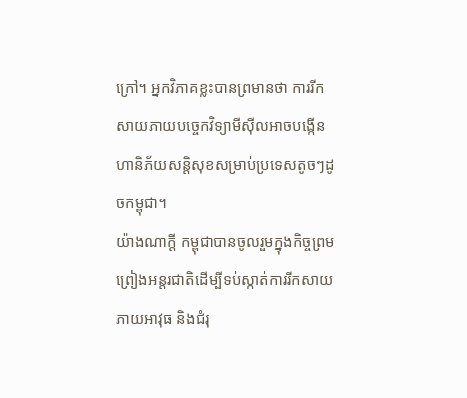ក្រៅ។ អ្នកវិភាគខ្លះបានព្រមានថា ការរីកសាយភាយបច្ចេកវិទ្យាមីស៊ីលអាចបង្កើនហានិភ័យសន្តិសុខសម្រាប់ប្រទេសតូចៗដូចកម្ពុជា។
យ៉ាងណាក្ដី កម្ពុជាបានចូលរួមក្នុងកិច្ចព្រមព្រៀងអន្តរជាតិដើម្បីទប់ស្កាត់ការរីកសាយភាយអាវុធ និងជំរុ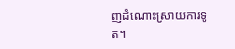ញដំណោះស្រាយការទូត។